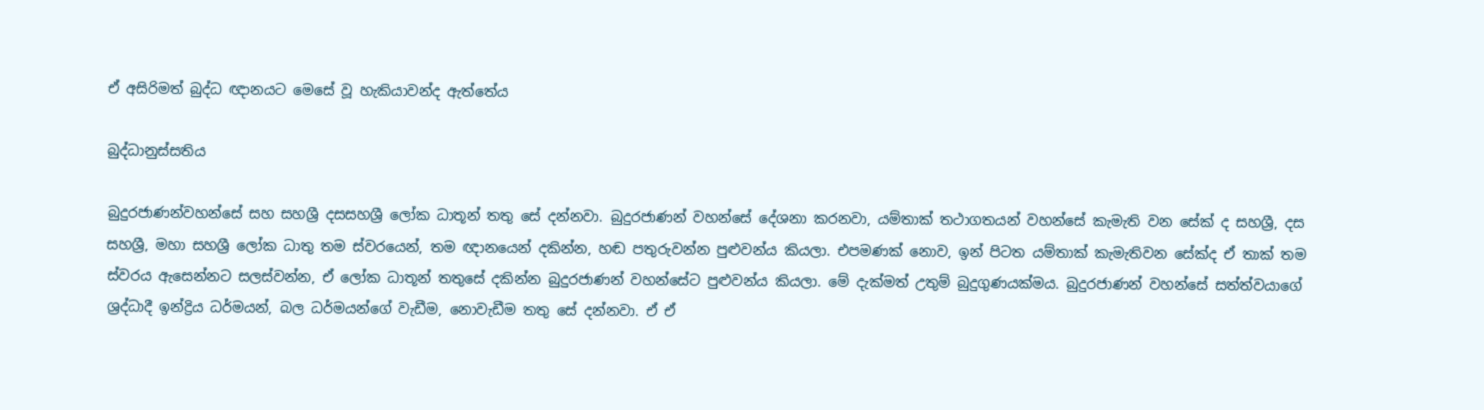ඒ අසිරිමත් බුද්ධ ඥානයට මෙසේ වූ හැකියාවන්ද ඇත්තේය

බුද්ධානුස්සතිය

බුදුරජාණන්වහන්සේ සහ සහශ්‍රී දසසහශ්‍රී ලෝක ධාතූන් තතු සේ දන්නවා. බුදුරජාණන් වහන්සේ දේශනා කරනවා, යම්තාක්‌ තථාගතයන් වහන්සේ කැමැති වන සේක්‌ ද සහශ්‍රී, දස සහශ්‍රී, මහා සහශ්‍රී ලෝක ධාතු තම ස්‌වරයෙන්, තම ඥානයෙන් දකින්න, හඬ පතුරුවන්න පුළුවන්ය කියලා. එපමණක්‌ නොව, ඉන් පිටත යම්තාක්‌ කැමැතිවන සේක්‌ද ඒ තාක්‌ තම ස්‌වරය ඇසෙන්නට සලස්‌වන්න, ඒ ලෝක ධාතූන් තතුසේ දකින්න බුදුරජාණන් වහන්සේට පුළුවන්ය කියලා. මේ දැක්‌මත් උතුම් බුදුගුණයක්‌මය. බුදුරජාණන් වහන්සේ සත්ත්වයාගේ ශ්‍රද්ධාදී ඉන්ද්‍රිය ධර්මයන්, බල ධර්මයන්ගේ වැඩීම, නොවැඩීම තතු සේ දන්නවා. ඒ ඒ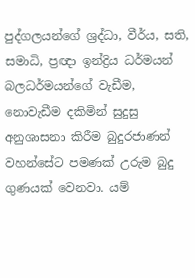පුද්ගලයන්ගේ ශ්‍රද්ධා, වීර්ය, සති, සමාධි, ප්‍රඥා ඉන්ද්‍රිය ධර්මයන් බලධර්මයන්ගේ වැඩීම, නොවැඩීම දකිමින් සුදුසු අනුශාසනා කිරීම බුදුරජාණන් වහන්සේට පමණක්‌ උරුම බුදු ගුණයක්‌ වෙනවා. යම්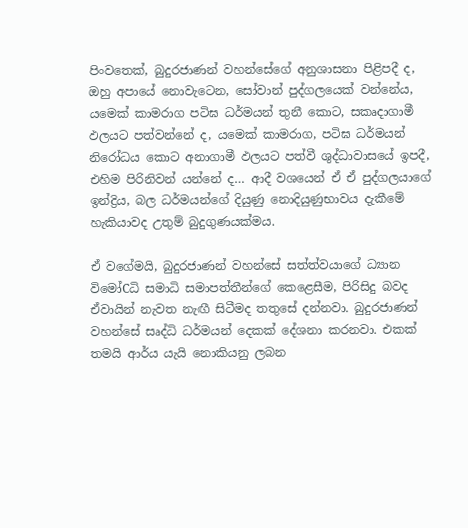පිංවතෙක්‌, බුදුරජාණන් වහන්සේගේ අනුශාසනා පිළිපදී ද, ඔහු අපායේ නොවැටෙන, සෝවාන් පුද්ගලයෙක්‌ වන්නේය, යමෙක්‌ කාමරාග පටිඝ ධර්මයන් තුනී කොට, සකෘදාගාමී ඵලයට පත්වන්නේ ද, යමෙක්‌ කාමරාග, පටිඝ ධර්මයන් නිරෝධය කොට අනාගාමී ඵලයට පත්වී ශුද්ධාවාසයේ ඉපදී, එහිම පිරිනිවන් යන්නේ ද… ආදී වශයෙන් ඒ ඒ පුද්ගලයාගේ ඉන්ද්‍රිය, බල ධර්මයන්ගේ දියුණු නොදියුණුභාවය දැකීමේ හැකියාවද උතුම් බුදුගුණයක්‌මය.

ඒ වගේමයි, බුදුරජාණන් වහන්සේ සත්ත්වයාගේ ධ්‍යාන විමෝCධි සමාධි සමාපත්තීන්ගේ කෙළෙසීම, පිරිසිදු බවද ඒවායින් නැවත නැඟී සිටීමද තතුසේ දන්නවා. බුදුරජාණන් වහන්සේ සෘද්ධි ධර්මයන් දෙකක්‌ දේශනා කරනවා. එකක්‌ තමයි ආර්ය යැයි නොකියනු ලබන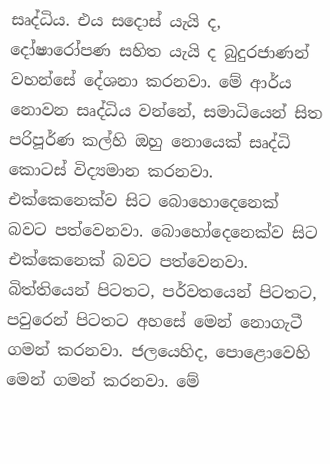සෘද්ධිය. එය සදොස්‌ යැයි ද, දෝෂාරෝපණ සහිත යැයි ද බුදුරජාණන් වහන්සේ දේශනා කරනවා. මේ ආර්ය නොවන සෘද්ධිය වන්නේ, සමාධියෙන් සිත පරිපූර්ණ කල්හි ඔහු නොයෙක්‌ සෘද්ධි කොටස්‌ විද්‍යමාන කරනවා. එක්‌කෙනෙක්‌ව සිට බොහොදෙනෙක්‌ බවට පත්වෙනවා. බොහෝදෙනෙක්‌ව සිට එක්‌කෙනෙක්‌ බවට පත්වෙනවා. බිත්තියෙන් පිටතට, පර්වතයෙන් පිටතට, පවුරෙන් පිටතට අහසේ මෙන් නොගැටී ගමන් කරනවා. ජලයෙහිද, පොළොවෙහි මෙන් ගමන් කරනවා. මේ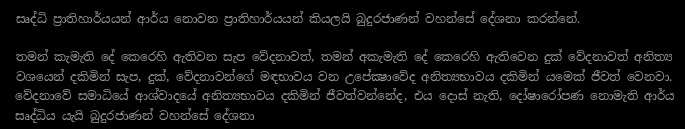සෘද්ධි ප්‍රාතිහාර්යයන් ආර්ය නොවන ප්‍රාතිහාර්යයන් කියලයි බුදුරජාණන් වහන්සේ දේශනා කරන්නේ.

තමන් කැමැති දේ කෙරෙහි ඇතිවන සැප වේදනාවත්, තමන් අකැමැති දේ කෙරෙහි ඇතිවෙන දුක්‌ වේදනාවත් අනිත්‍ය වශයෙන් දකිමින් සැප, දුක්‌, වේදනාවන්ගේ මඳභාවය වන උපේක්‍ෂාවේද අනිත්‍යභාවය දකිමින් යමෙක්‌ ජීවත් වෙනවා. වේදනාවේ සමාධියේ ආශ්වාදයේ අනිත්‍යභාවය දකිමින් ජීවත්වන්නේද, එය දොස්‌ නැති, දෝෂාරෝපණ නොමැති ආර්ය සෘද්ධිය යැයි බුදුරජාණන් වහන්සේ දේශනා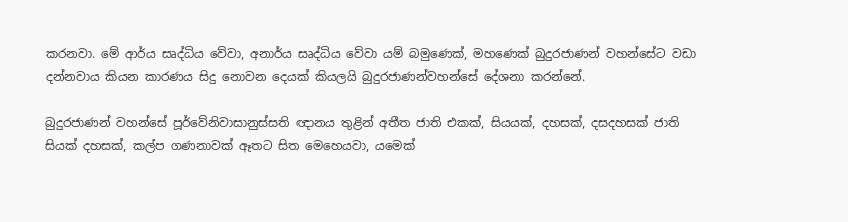කරනවා. මේ ආර්ය සෘද්ධිය වේවා, අනාර්ය සෘද්ධිය වේවා යම් බමුණෙක්‌, මහණෙක්‌ බුදුරජාණන් වහන්සේට වඩා දන්නවාය කියන කාරණය සිදු නොවන දෙයක්‌ කියලයි බුදුරජාණන්වහන්සේ දේශනා කරන්නේ.

බුදුරජාණන් වහන්සේ පූර්වේනිවාසානුස්‌සති ඥානය තුළින් අතීත ජාති එකක්‌, සියයක්‌, දහසක්‌, දසදහසක්‌ ජාති සියක්‌ දහසක්‌, කල්ප ගණනාවක්‌ ඈතට සිත මෙහෙයවා, යමෙක්‌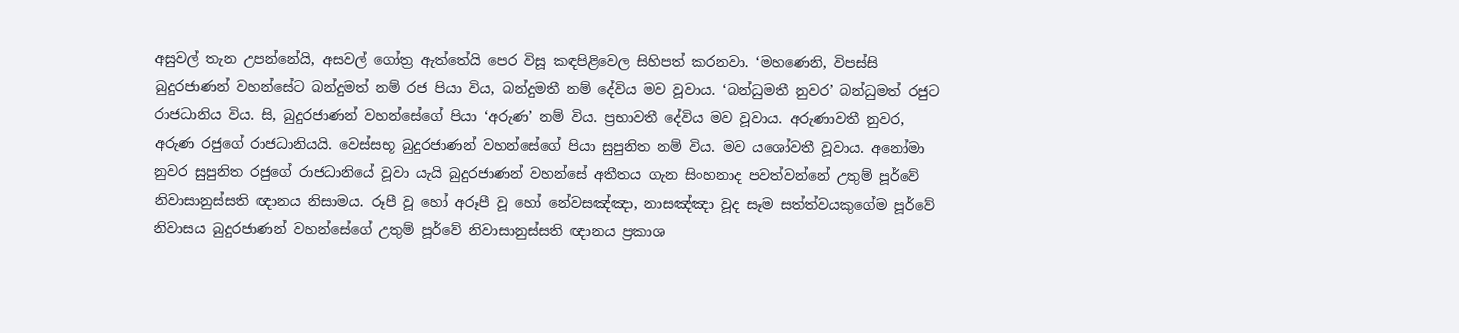අසුවල් තැන උපන්නේයි, අසවල් ගෝත්‍ර ඇත්තේයි පෙර විසූ කඳපිළිවෙල සිහිපත් කරනවා. ‘මහණෙනි, විපස්‌සි බුදුරජාණන් වහන්සේට බන්දුමත් නම් රජ පියා විය, බන්දුමතී නම් දේවිය මව වූවාය. ‘බන්ධුමතී නුවර’ බන්ධුමත් රජුට රාජධානිය විය. සි‚ බුදුරජාණන් වහන්සේගේ පියා ‘අරුණ’ නම් විය. ප්‍රභාවතී දේවිය මව වූවාය. අරුණාවතී නුවර, අරුණ රජුගේ රාජධානියයි. වෙස්‌සභූ බුදුරජාණන් වහන්සේගේ පියා සුපුනිත නම් විය. මව යශෝවතී වූවාය. අනෝමා නුවර සුපුනිත රජුගේ රාජධානියේ වූවා යැයි බුදුරජාණන් වහන්සේ අතීතය ගැන සිංහනාද පවත්වන්නේ උතුම් පූර්වේ නිවාසානුස්‌සති ඥානය නිසාමය. රූපී වූ හෝ අරූපී වූ හෝ නේවසඤ්ඤා, නාසඤ්ඤා වූද සෑම සත්ත්වයකුගේම පූර්වේ නිවාසය බුදුරජාණන් වහන්සේගේ උතුම් පූර්වේ නිවාසානුස්‌සති ඥානය ප්‍රකාශ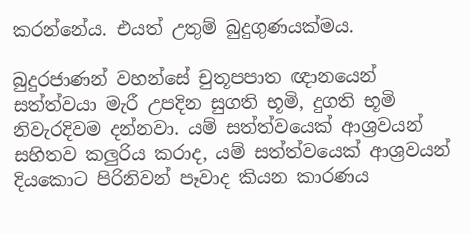කරන්නේය. එයත් උතුම් බුදුගුණයක්‌මය.

බුදුරජාණන් වහන්සේ චුතූපපාත ඥානයෙන් සත්ත්වයා මැරී උපදින සුගති භූමි, දුගති භූමි නිවැරදිවම දන්නවා. යම් සත්ත්වයෙක්‌ ආශ්‍රවයන් සහිතව කලුරිය කරාද, යම් සත්ත්වයෙක්‌ ආශ්‍රවයන් දියකොට පිරිනිවන් පෑවාද කියන කාරණය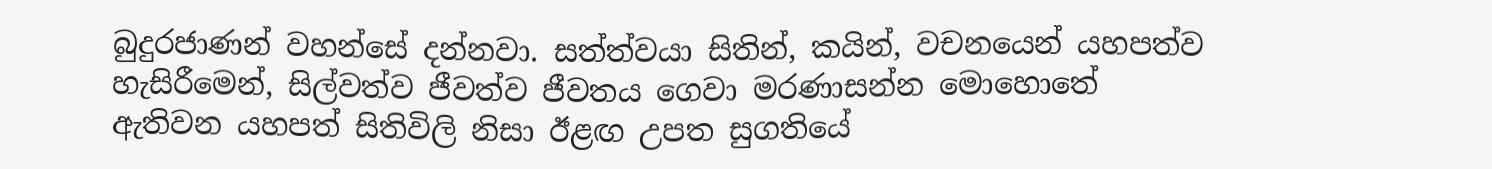බුදුරජාණන් වහන්සේ දන්නවා. සත්ත්වයා සිතින්, කයින්, වචනයෙන් යහපත්ව හැසිරීමෙන්, සිල්වත්ව ජීවත්ව ජීවතය ගෙවා මරණාසන්න මොහොතේ ඇතිවන යහපත් සිතිවිලි නිසා ඊළඟ උපත සුගතියේ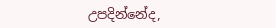උපදින්නේද,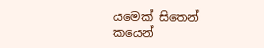යමෙක්‌ සිතෙන් කයෙන්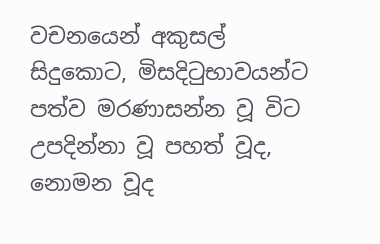වචනයෙන් අකුසල් සිදුකොට, මිසදිටුභාවයන්ට පත්ව මරණාසන්න වූ විට උපදින්නා වූ පහත් වූද, නොමන වූද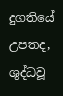දුගතියේ උපතද, ශුද්ධවූ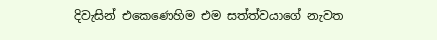දිවැසින් එකෙණෙහිම එම සත්ත්වයාගේ නැවත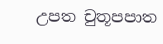උපත චුතූපපාත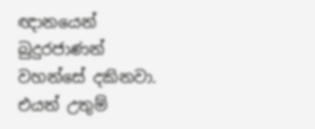ඥානයෙන් බුදුරජාණන් වහන්සේ දකිනවා. එයත් උතුම්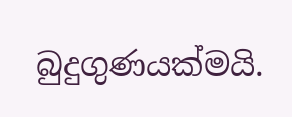බුදුගුණයක්‌මයි.